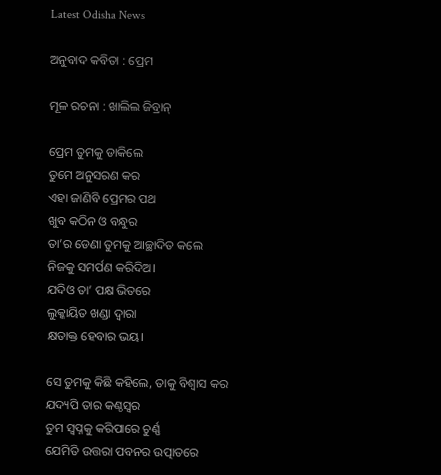Latest Odisha News

ଅନୁବାଦ କବିତା : ପ୍ରେମ

ମୂଳ ରଚନା : ଖାଲିଲ ଜିବ୍ରାନ୍

ପ୍ରେମ ତୁମକୁ ଡାକିଲେ
ତୁମେ ଅନୁସରଣ କର
ଏହା ଜାଣିବି ପ୍ରେମର ପଥ
ଖୁବ କଠିନ ଓ ବନ୍ଧୁର
ତା’ର ଡେଣା ତୁମକୁ ଆଚ୍ଛାଦିତ କଲେ
ନିଜକୁ ସମର୍ପଣ କରିଦିଅ।
ଯଦିଓ ତା’ ପକ୍ଷ ଭିତରେ
ଲୁକ୍କାୟିତ ଖଣ୍ଡା ଦ୍ୱାରା
କ୍ଷତାକ୍ତ ହେବାର ଭୟ।

ସେ ତୁମକୁ କିଛି କହିଲେ, ତାକୁ ବିଶ୍ୱାସ କର
ଯଦ୍ୟପି ତାର କଣ୍ଠସ୍ୱର
ତୁମ ସ୍ବପ୍ନକୁ କରିପାରେ ଚୁର୍ଣ୍ଣ
ଯେମିତି ଉତ୍ତରା ପବନର ଉତ୍ପାତରେ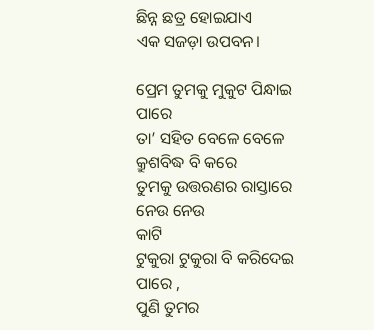ଛିନ୍ନ ଛତ୍ର ହୋଇଯାଏ
ଏକ ସଜଡ଼ା ଉପବନ।

ପ୍ରେମ ତୁମକୁ ମୁକୁଟ ପିନ୍ଧାଇ ପାରେ
ତା’ ସହିତ ବେଳେ ବେଳେ
କ୍ରୁଶବିଦ୍ଧ ବି କରେ
ତୁମକୁ ଉତ୍ତରଣର ରାସ୍ତାରେ ନେଉ ନେଉ
କାଟି
ଟୁକୁରା ଟୁକୁରା ବି କରିଦେଇ ପାରେ ,
ପୁଣି ତୁମର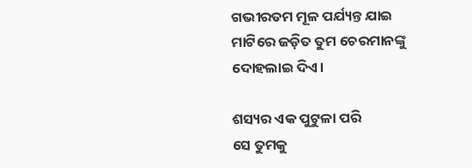ଗଭୀରତମ ମୂଳ ପର୍ଯ୍ୟନ୍ତ ଯାଇ
ମାଟିରେ ଜଡ଼ିତ ତୁମ ଚେରମାନଙ୍କୁ ଦୋହଲାଇ ଦିଏ।

ଶସ୍ୟର ଏକ ପୁଟୁଳା ପରି
ସେ ତୁମକୁ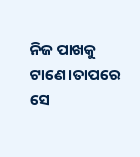ନିଜ ପାଖକୁ ଟାଣେ।ତାପରେ ସେ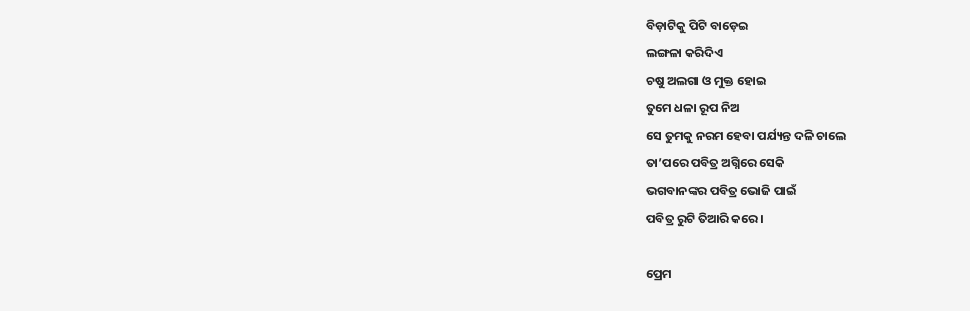ବିଡ଼ାଟିକୁ ପିଟି ବାଡ଼େଇ
ଲଙ୍ଗଳା କରିଦିଏ
ଚଷୁ ଅଲଗା ଓ ମୁକ୍ତ ହୋଇ
ତୁମେ ଧଳା ରୂପ ନିଅ
ସେ ତୁମକୁ ନରମ ହେବା ପର୍ଯ୍ୟନ୍ତ ଦଳି ଚାଲେ
ତା’ପରେ ପବିତ୍ର ଅଗ୍ନିରେ ସେକି
ଭଗବାନଙ୍କର ପବିତ୍ର ଭୋଜି ପାଇଁ
ପବିତ୍ର ରୁଟି ତିଆରି କରେ।

ପ୍ରେମ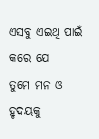ଏସବୁ ଏଇଥି ପାଇଁ କରେ ଯେ
ତୁମେ ମନ ଓ ହୃଦୟକୁ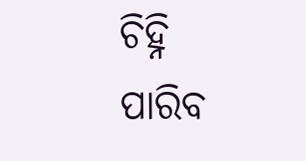ଚିହ୍ନି ପାରିବ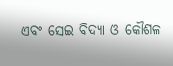ଏବଂ ସେଇ ବିଦ୍ୟା ଓ କୌଶଳ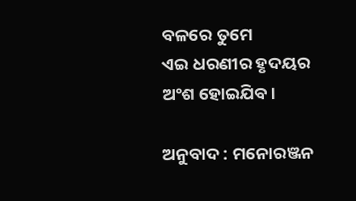ବଳରେ ତୁମେ
ଏଇ ଧରଣୀର ହୃଦୟର ଅଂଶ ହୋଇଯିବ।

ଅନୁବାଦ : ମନୋରଞ୍ଜନ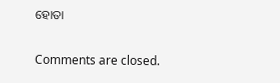ହୋତା

Comments are closed.